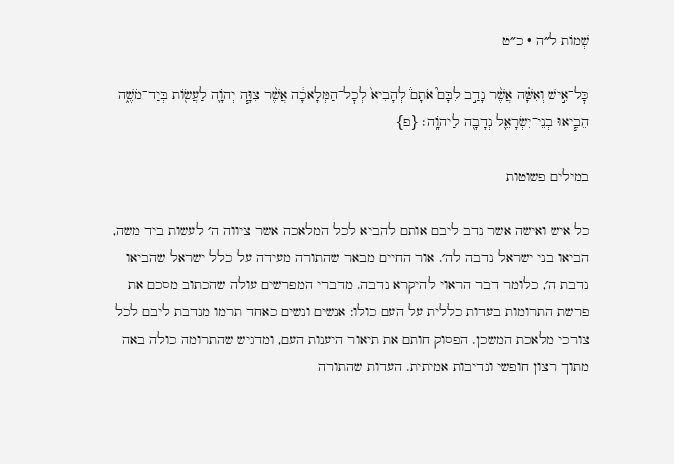שְׁמוֹת ל״ה · כ״ט

כׇּל־אִ֣ישׁ וְאִשָּׁ֗ה אֲשֶׁ֨ר נָדַ֣ב לִבָּם֮ אֹתָם֒ לְהָבִיא֙ לְכׇל־הַמְּלָאכָ֔ה אֲשֶׁ֨ר צִוָּ֧ה יְהֹוָ֛ה לַעֲשׂ֖וֹת בְּיַד־מֹשֶׁ֑ה הֵבִ֧יאוּ בְנֵי־יִשְׂרָאֵ֛ל נְדָבָ֖ה לַיהֹוָֽה׃ {פ}

במילים פשוטות

כל איש ואישה אשר נדב ליבם אותם להביא לכל המלאכה אשר ציווה ה׳ לעשות ביד משה, הביאו בני ישראל נדבה לה׳. אור החיים מבאר שהתורה מעידה על כלל ישראל שהביאו נדבת ה׳, כלומר דבר הראוי להיקרא נדבה. מדברי המפרשים עולה שהכתוב מסכם את פרשת התרומות בעדות כללית על העם כולו: אנשים ונשים כאחד תרמו מנדבת ליבם לכל צורכי מלאכת המשכן. הפסוק חותם את תיאור היענות העם, ומדגיש שהתרומה כולה באה מתוך רצון חופשי ונדיבות אמיתית. העדות שהתורה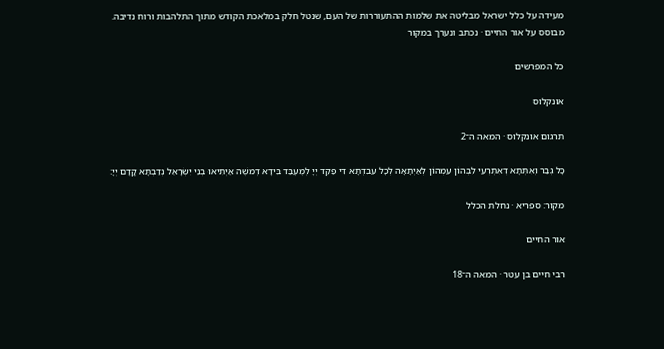מעידה על כלל ישראל מבליטה את שלמות ההתעוררות של העם, שנטל חלק במלאכת הקודש מתוך התלהבות ורוח נדיבה.
מבוסס על אור החיים · נכתב ונערך במקור

כל המפרשים

אונקלוס

תרגום אונקלוס · המאה ה־2

כָּל גְבַר וְאִתְּתָא דְאִתְרְעֵי לִבְּהוֹן עִמְהוֹן לְאַיְתָאָה לְכָל עִבִדְתָּא דִי פַקֵד יְיָ לְמֶעְבַּד בִּידָא דְמשֶׁה אַיְתִיאוּ בְנֵי יִשְׂרָאֵל נְדַבְתָּא קֳדָם יְיָ:

מקור: ספריא · נחלת הכלל

אור החיים

רבי חיים בן עטר · המאה ה־18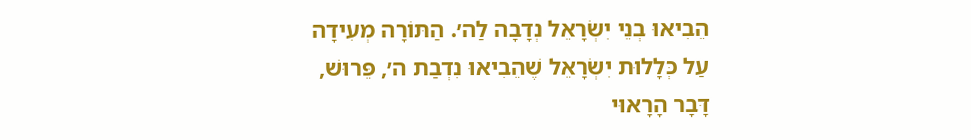הֵבִיאוּ בְנֵי יִשְׂרָאֵל נְדָבָה לַה׳. הַתּוֹרָה מְעִידָה עַל כְּלָלוּת יִשְׂרָאֵל שֶׁהֵבִיאוּ נִדְבַת ה׳, פֵּרוּשׁ, דָּבָר הָרָאוּי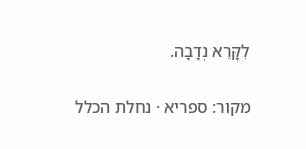לִקָּרֵא נְדָבָה.

מקור: ספריא · נחלת הכלל